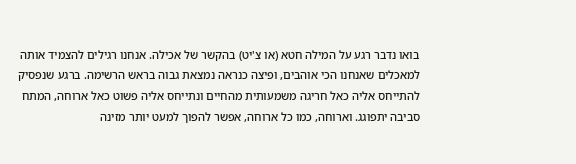בואו נדבר רגע על המילה חטא (או צ'יט) בהקשר של אכילה. אנחנו רגילים להצמיד אותה למאכלים שאנחנו הכי אוהבים, ופיצה כנראה נמצאת גבוה בראש הרשימה. ברגע שנפסיק להתייחס אליה כאל חריגה משמעותית מהחיים ונתייחס אליה פשוט כאל ארוחה, המתח סביבה יתפוגג. וארוחה, כמו כל ארוחה, אפשר להפוך למעט יותר מזינה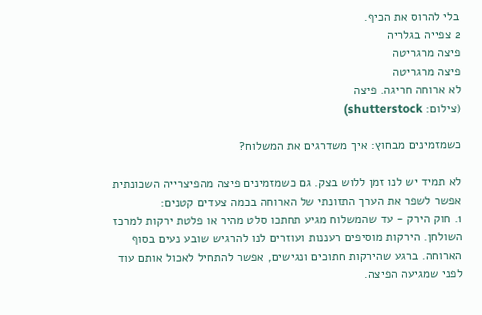בלי להרוס את הכיף.
2 צפייה בגלריה
פיצה מרגריטה
פיצה מרגריטה
לא ארוחה חריגה. פיצה
(צילום: shutterstock)

כשמזמינים מבחוץ: איך משדרגים את המשלוח?

לא תמיד יש לנו זמן ללוש בצק. גם כשמזמינים פיצה מהפיצרייה השכונתית אפשר לשפר את הערך התזונתי של הארוחה בכמה צעדים קטנים:
1. חוק הירק - עד שהמשלוח מגיע תחתכו סלט מהיר או פלטת ירקות למרכז השולחן. הירקות מוסיפים רעננות ועוזרים לנו להרגיש שובע נעים בסוף הארוחה. ברגע שהירקות חתוכים ונגישים, אפשר להתחיל לאכול אותם עוד לפני שמגיעה הפיצה.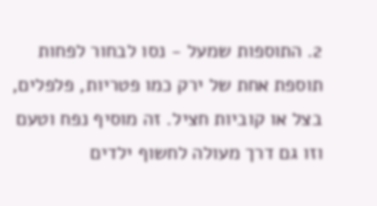2. התוספות שמעל - נסו לבחור לפחות תוספת אחת של ירק כמו פטריות, פלפלים, בצל או קוביות חציל. זה מוסיף נפח וטעם וזו גם דרך מעולה לחשוף ילדים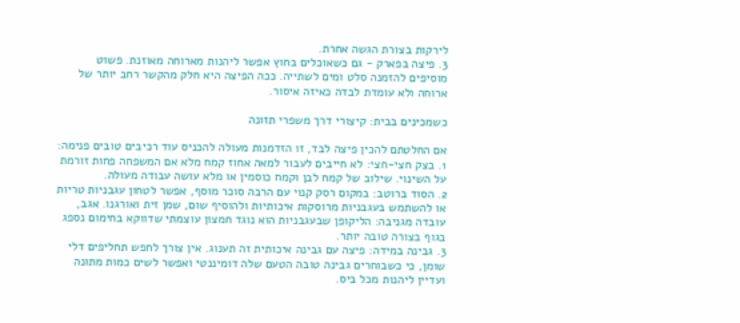לירקות בצורת הגשה אחרת.
3. פיצה בפארק - גם כשאוכלים בחוץ אפשר ליהנות מארוחה מאוזנת. פשוט מוסיפים להזמנה סלט ומים לשתייה. ככה הפיצה היא חלק מהקשר רחב יותר של ארוחה ולא עומדת לבדה כאיזה איסור.

כשמכינים בבית: קיצורי דרך משפרי תזונה

אם החלטתם להכין פיצה לבד, זו הזדמנות מעולה להכניס עוד רכיבים טובים פנימה:
1. בצק חצי-חצי: לא חייבים לעבור למאה אחוז קמח מלא אם המשפחה פחות זורמת על השינוי. שילוב של קמח לבן וקמח כוסמין או מלא עושה עבודה מעולה.
2. הסוד ברוטב: במקום רסק קנוי עם הרבה סוכר מוסף, אפשר לטחון עגבניות טריות או להשתמש בעגבניות מרוסקות איכותיות ולהוסיף שום, שמן זית ואורגנו. אגב, עובדה מגניבה: הליקופן שבעגבניות הוא נוגד חמצון עוצמתי שדווקא בחימום נספג בגוף בצורה טובה יותר.
3. גבינה במידה: פיצה עם גבינה איכותית זה תענוג. אין צורך לחפש תחליפים דלי שומן, כי כשבוחרים גבינה טובה הטעם שלה דומיננטי ואפשר לשים כמות מתונה ועדיין ליהנות מכל ביס.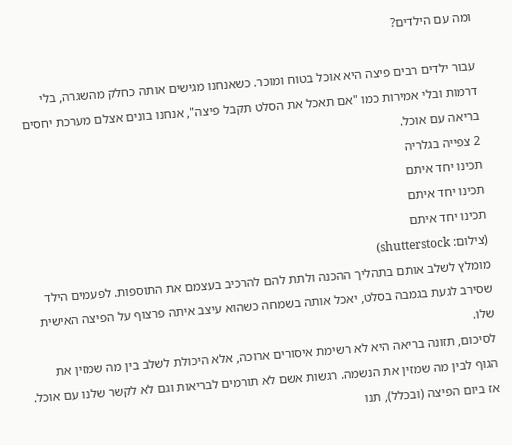ומה עם הילדים?

עבור ילדים רבים פיצה היא אוכל בטוח ומוכר. כשאנחנו מגישים אותה כחלק מהשגרה, בלי דרמות ובלי אמירות כמו "אם תאכל את הסלט תקבל פיצה", אנחנו בונים אצלם מערכת יחסים בריאה עם אוכל.
2 צפייה בגלריה
תכינו יחד איתם
תכינו יחד איתם
תכינו יחד איתם
(צילום: shutterstock)
מומלץ לשלב אותם בתהליך ההכנה ולתת להם להרכיב בעצמם את התוספות. לפעמים הילד שסירב לגעת בגמבה בסלט, יאכל אותה בשמחה כשהוא עיצב איתה פרצוף על הפיצה האישית שלו.
לסיכום, תזונה בריאה היא לא רשימת איסורים ארוכה, אלא היכולת לשלב בין מה שמזין את הגוף לבין מה שמזין את הנשמה. רגשות אשם לא תורמים לבריאות וגם לא לקשר שלנו עם אוכל. אז ביום הפיצה (ובכלל), תנו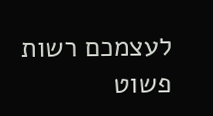לעצמכם רשות פשוט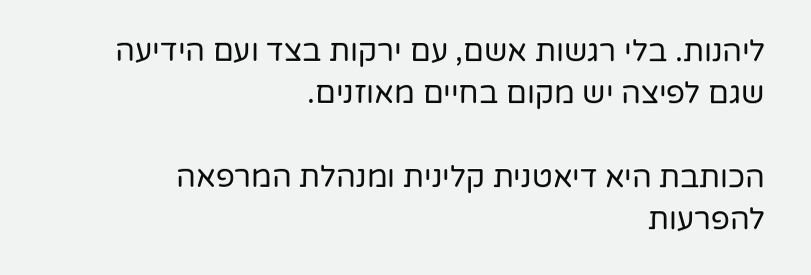ליהנות. בלי רגשות אשם, עם ירקות בצד ועם הידיעה שגם לפיצה יש מקום בחיים מאוזנים.

הכותבת היא דיאטנית קלינית ומנהלת המרפאה להפרעות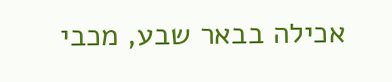אכילה בבאר שבע, מכבי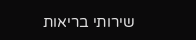שירותי בריאות